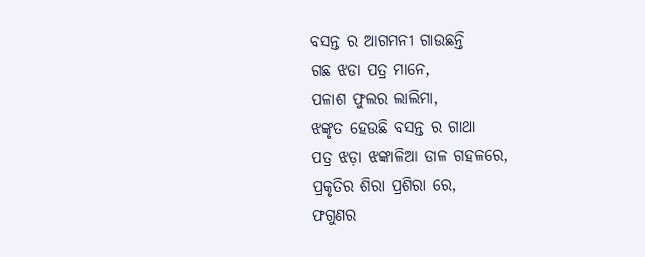ବସନ୍ତ ର ଆଗମନୀ ଗାଉଛନ୍ତି
ଗଛ ଝଡା ପତ୍ର ମାନେ,
ପଳାଶ ଫୁଲର ଲାଲିମା,
ଝଙ୍କୃତ ହେଉଛି ବସନ୍ତ ର ଗାଥା
ପତ୍ର ଝଡ଼ା ଝଙ୍କାଳିଆ ଡାଳ ଗହଳରେ,
ପ୍ରକୃତିର ଶିରା ପ୍ରଶିରା ରେ,
ଫଗୁଣର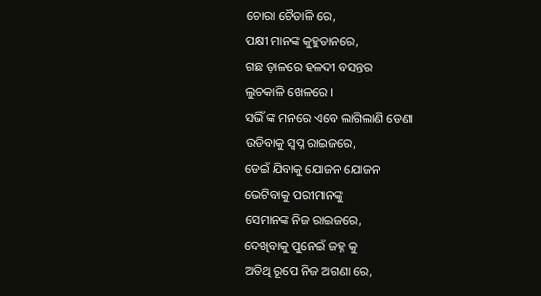ଚୋରା ଚୈତାଳି ରେ,
ପକ୍ଷୀ ମାନଙ୍କ କୁହୁତାନରେ,
ଗଛ ଡ଼ାଳରେ ହଳଦୀ ବସନ୍ତର
ଲୁଚକାଳି ଖେଳରେ ।
ସଭିଁ ଙ୍କ ମନରେ ଏବେ ଲାଗିଲାଣି ଡେଣା
ଉଡିବାକୁ ସ୍ୱପ୍ନ ରାଇଜରେ,
ଡେଇଁ ଯିବାକୁ ଯୋଜନ ଯୋଜନ
ଭେଟିବାକୁ ପରୀମାନଙ୍କୁ
ସେମାନଙ୍କ ନିଜ ରାଇଜରେ,
ଦେଖିବାକୁ ପୁନେଇଁ ଜହ୍ନ କୁ
ଅତିଥି ରୂପେ ନିଜ ଅଗଣା ରେ,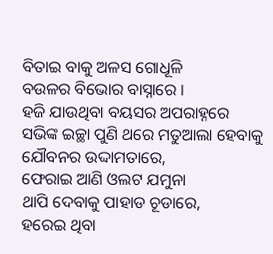ବିତାଇ ବାକୁ ଅଳସ ଗୋଧୂଳି
ବଉଳର ବିଭୋର ବାସ୍ନାରେ ।
ହଜି ଯାଉଥିବା ବୟସର ଅପରାହ୍ନରେ
ସଭିଙ୍କ ଇଚ୍ଛା ପୁଣି ଥରେ ମତୁଆଲା ହେବାକୁ
ଯୌବନର ଉଦ୍ଦାମତାରେ,
ଫେରାଇ ଆଣି ଓଲଟ ଯମୁନା
ଥାପି ଦେବାକୁ ପାହାଡ ଚୂଡାରେ,
ହରେଇ ଥିବା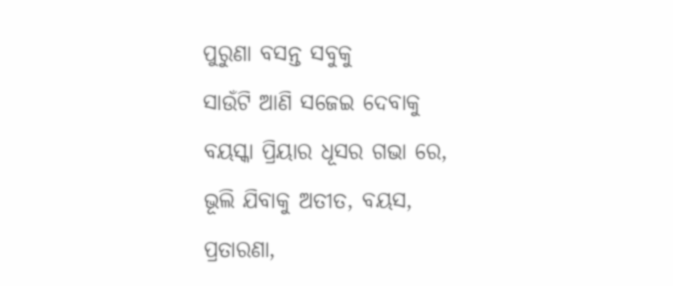ପୁରୁଣା ବସନ୍ତ ସବୁକୁ
ସାଉଁଟି ଆଣି ସଜେଇ ଦେବାକୁ
ବୟସ୍କା ପ୍ରିୟାର ଧୂସର ଗଭା ରେ,
ଭୂଲି ଯିବାକୁ ଅତୀତ, ବୟସ,
ପ୍ରତାରଣା,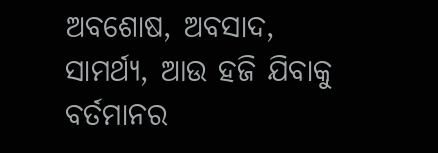ଅବଶୋଷ, ଅବସାଦ,
ସାମର୍ଥ୍ୟ, ଆଉ ହଜି ଯିବାକୁ
ବର୍ତମାନର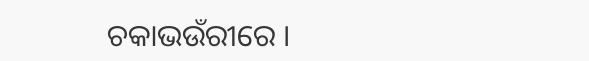ଚକାଭଉଁରୀରେ ।